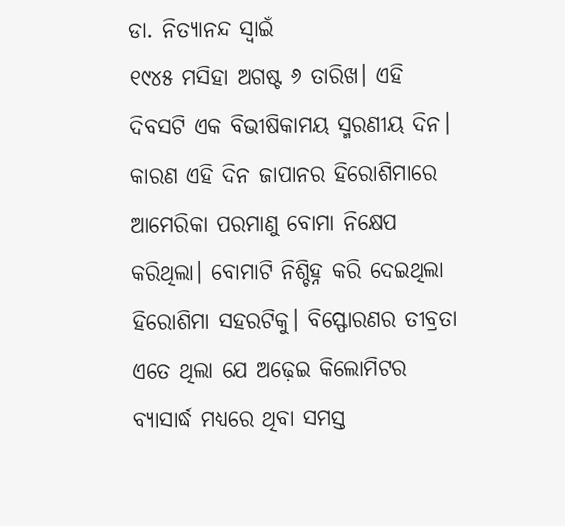ଡା. ନିତ୍ୟାନନ୍ଦ ସ୍ବାଇଁ
୧୯୪୫ ମସିହା ଅଗଷ୍ଟ ୬ ତାରିଖ। ଏହି ଦିବସଟି ଏକ ବିଭୀଷିକାମୟ ସ୍ମରଣୀୟ ଦିନ। କାରଣ ଏହି ଦିନ ଜାପାନର ହିରୋଶିମାରେ ଆମେରିକା ପରମାଣୁ ବୋମା ନିକ୍ଷେପ କରିଥିଲା। ବୋମାଟି ନିଶ୍ଚିହ୍ନ କରି ଦେଇଥିଲା ହିରୋଶିମା ସହରଟିକୁ। ବିସ୍ଫୋରଣର ତୀବ୍ରତା ଏତେ ଥିଲା ଯେ ଅଢ଼େଇ କିଲୋମିଟର ବ୍ୟାସାର୍ଦ୍ଧ ମଧ୍ୟରେ ଥିବା ସମସ୍ତ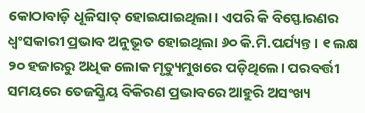କୋଠାବାଡ଼ି ଧୂଳିସାତ୍ ହୋଇଯାଇଥିଲା। ଏପରି କି ବିସ୍ଫୋରଣର ଧ୍ୱଂସକାରୀ ପ୍ରଭାବ ଅନୁଭୂତ ହୋଇଥିଲା ୬୦ କି.ମି.ପର୍ଯ୍ୟନ୍ତ। ୧ ଲକ୍ଷ ୨୦ ହଜାରରୁ ଅଧିକ ଲୋକ ମୃତ୍ୟୁମୁଖରେ ପଡ଼ିଥିଲେ। ପରବର୍ତ୍ତୀ ସମୟରେ ତେଜସ୍କ୍ରିୟ ବିକିରଣ ପ୍ରଭାବରେ ଆହୁରି ଅସଂଖ୍ୟ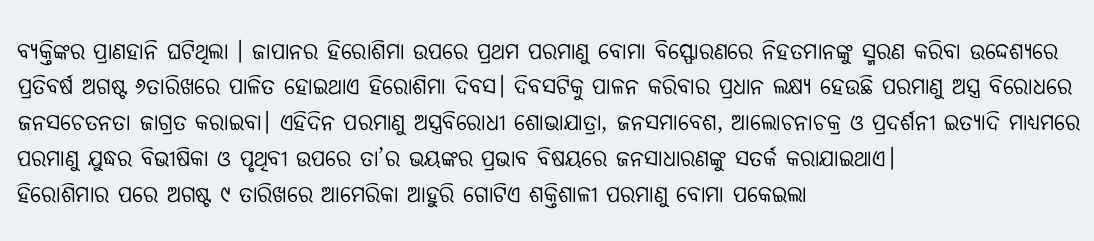ବ୍ୟକ୍ତିଙ୍କର ପ୍ରାଣହାନି ଘଟିଥିଲା । ଜାପାନର ହିରୋଶିମା ଉପରେ ପ୍ରଥମ ପରମାଣୁ ବୋମା ବିସ୍ଫୋରଣରେ ନିହତମାନଙ୍କୁ ସ୍ମରଣ କରିବା ଉଦ୍ଦେଶ୍ୟରେ ପ୍ରତିବର୍ଷ ଅଗଷ୍ଟ ୬ତାରିଖରେ ପାଳିତ ହୋଇଥାଏ ହିରୋଶିମା ଦିବସ। ଦିବସଟିକୁ ପାଳନ କରିବାର ପ୍ରଧାନ ଲକ୍ଷ୍ୟ ହେଉଛି ପରମାଣୁ ଅସ୍ତ୍ର ବିରୋଧରେ ଜନସଚେତନତା ଜାଗ୍ରତ କରାଇବା। ଏହିଦିନ ପରମାଣୁ ଅସ୍ତ୍ରବିରୋଧୀ ଶୋଭାଯାତ୍ରା, ଜନସମାବେଶ, ଆଲୋଚନାଚକ୍ର ଓ ପ୍ରଦର୍ଶନୀ ଇତ୍ୟାଦି ମାଧ୍ୟମରେ ପରମାଣୁ ଯୁଦ୍ଧର ବିଭୀଷିକା ଓ ପୃଥିବୀ ଉପରେ ତା’ର ଭୟଙ୍କର ପ୍ରଭାବ ବିଷୟରେ ଜନସାଧାରଣଙ୍କୁ ସତର୍କ କରାଯାଇଥାଏ।
ହିରୋଶିମାର ପରେ ଅଗଷ୍ଟ ୯ ତାରିଖରେ ଆମେରିକା ଆହୁରି ଗୋଟିଏ ଶକ୍ତିଶାଳୀ ପରମାଣୁ ବୋମା ପକେଇଲା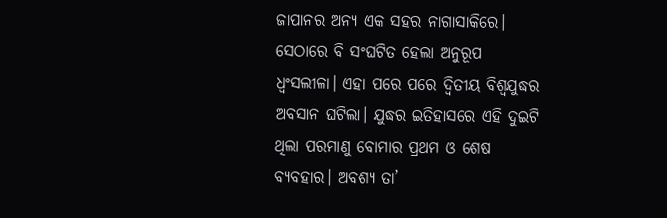ଜାପାନର ଅନ୍ୟ ଏକ ସହର ନାଗାସାକିରେ। ସେଠାରେ ବି ସଂଘଟିତ ହେଲା ଅନୁରୂପ ଧ୍ୱଂସଲୀଳା। ଏହା ପରେ ପରେ ଦ୍ୱିତୀୟ ବିଶ୍ୱଯୁଦ୍ଧର ଅବସାନ ଘଟିଲା। ଯୁଦ୍ଧର ଇତିହାସରେ ଏହି ଦୁଇଟି ଥିଲା ପରମାଣୁ ବୋମାର ପ୍ରଥମ ଓ ଶେଷ ବ୍ୟବହାର। ଅବଶ୍ୟ ତା’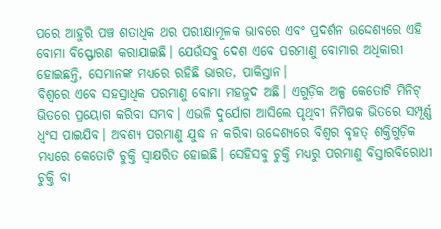ପରେ ଆହୁରି ପଞ୍ଚ ଶତାଧିକ ଥର ପରୀକ୍ଷାମୂଳକ ଭାବରେ ଏବଂ ପ୍ରଦର୍ଶନ ଉଦ୍ଦେଶ୍ୟରେ ଏହି ବୋମା ବିସ୍ଫୋରଣ କରାଯାଇଛି। ଯେଉଁସବୁ ଦେଶ ଏବେ ପରମାଣୁ ବୋମାର ଅଧିକାରୀ ହୋଇଛନ୍ତି, ସେମାନଙ୍କ ମଧ୍ୟରେ ରହିଛି ଭାରତ, ପାକିସ୍ତାନ।
ବିଶ୍ୱରେ ଏବେ ସହସ୍ରାଧିକ ପରମାଣୁ ବୋମା ମହଜୁଦ ଅଛି। ଏଗୁଡ଼ିକ ଅଳ୍ପ କେତୋଟି ମିନିଟ୍ ଭିତରେ ପ୍ରୟୋଗ କରିବା ସମ୍ଭବ। ଏଭଳି ଦୁର୍ଯୋଗ ଆସିଲେ ପୃଥିବୀ ନିମିଷକ ଭିତରେ ସମ୍ପୂର୍ଣ୍ଣ ଧ୍ୱଂସ ପାଇଯିବ। ଅବଶ୍ୟ ପରମାଣୁ ଯୁଦ୍ଧ ନ କରିବା ଉଦ୍ଦେଶ୍ୟରେ ବିଶ୍ୱର ବୃହତ୍ ଶକ୍ତିଗୁଡ଼ିକ ମଧ୍ୟରେ କେତୋଟି ଚୁକ୍ତି ସ୍ବାକ୍ଷରିତ ହୋଇଛି। ସେହିସବୁ ଚୁକ୍ତି ମଧ୍ୟରୁ ପରମାଣୁ ବିସ୍ତାରବିରୋଧୀ ଚୁକ୍ତି ବା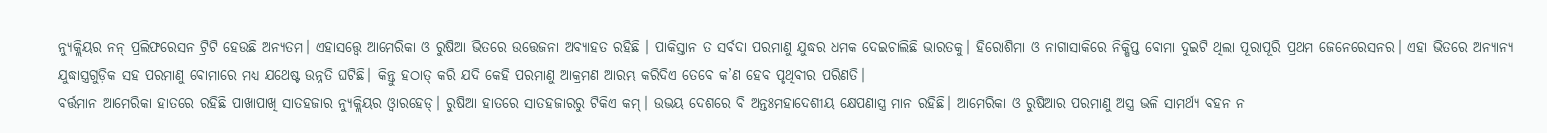ନ୍ୟୁକ୍ଲିୟର ନନ୍ ପ୍ରଲିଫରେସନ ଟ୍ରିଟି ହେଉଛି ଅନ୍ୟତମ। ଏହାସତ୍ତ୍ୱେ ଆମେରିକା ଓ ରୁଷିଆ ଭିତରେ ଉତ୍ତେଜନା ଅବ୍ୟାହତ ରହିଛି । ପାକିସ୍ତାନ ତ ସର୍ବଦା ପରମାଣୁ ଯୁଦ୍ଧର ଧମକ ଦେଇଚାଲିଛି ଭାରତକୁ। ହିରୋଶିମା ଓ ନାଗାସାକିରେ ନିକ୍ଷିପ୍ତ ବୋମା ଦୁଇଟି ଥିଲା ପୂରାପୂରି ପ୍ରଥମ ଜେନେରେସନର। ଏହା ଭିତରେ ଅନ୍ୟାନ୍ୟ ଯୁଦ୍ଧାସ୍ତ୍ରଗୁଡ଼ିକ ସହ ପରମାଣୁ ବୋମାରେ ମଧ୍ୟ ଯଥେଷ୍ଟ ଉନ୍ନତି ଘଟିଛି। କିନ୍ତୁ ହଠାତ୍ କରି ଯଦି କେହି ପରମାଣୁ ଆକ୍ରମଣ ଆରମ୍ଭ କରିଦିଏ ତେବେ କ’ଣ ହେବ ପୃଥିବୀର ପରିଣତି।
ବର୍ତ୍ତମାନ ଆମେରିକା ହାତରେ ରହିଛି ପାଖାପାଖି ସାତହଜାର ନ୍ୟୁକ୍ଲିୟର ଓ୍ବାରହେଡ୍। ରୁଷିଆ ହାତରେ ସାତହଜାରରୁ ଟିକିଏ କମ୍। ଉଭୟ ଦେଶରେ ବି ଅନ୍ତଃମହାଦେଶୀୟ କ୍ଷେପଣାସ୍ତ୍ର ମାନ ରହିଛି। ଆମେରିକା ଓ ରୁଷିଆର ପରମାଣୁ ଅସ୍ତ୍ର ଭଳି ସାମର୍ଥ୍ୟ ବହନ ନ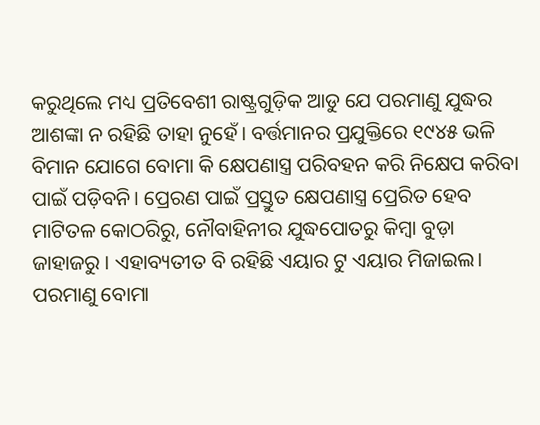କରୁଥିଲେ ମଧ୍ୟ ପ୍ରତିବେଶୀ ରାଷ୍ଟ୍ରଗୁଡ଼ିକ ଆଡୁ ଯେ ପରମାଣୁ ଯୁଦ୍ଧର ଆଶଙ୍କା ନ ରହିଛି ତାହା ନୁହେଁ। ବର୍ତ୍ତମାନର ପ୍ରଯୁକ୍ତିରେ ୧୯୪୫ ଭଳି ବିମାନ ଯୋଗେ ବୋମା କି କ୍ଷେପଣାସ୍ତ୍ର ପରିବହନ କରି ନିକ୍ଷେପ କରିବା ପାଇଁ ପଡ଼ିବନି। ପ୍ରେରଣ ପାଇଁ ପ୍ରସ୍ତୁତ କ୍ଷେପଣାସ୍ତ୍ର ପ୍ରେରିତ ହେବ ମାଟିତଳ କୋଠରିରୁ, ନୌବାହିନୀର ଯୁଦ୍ଧପୋତରୁ କିମ୍ବା ବୁଡ଼ା ଜାହାଜରୁ । ଏହାବ୍ୟତୀତ ବି ରହିଛି ଏୟାର ଟୁ ଏୟାର ମିଜାଇଲ।
ପରମାଣୁ ବୋମା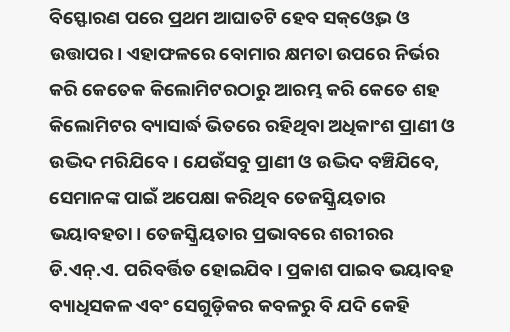ବିସ୍ଫୋରଣ ପରେ ପ୍ରଥମ ଆଘାତଟି ହେବ ସକ୍ଓ୍ବେଭ ଓ ଉତ୍ତାପର। ଏହାଫଳରେ ବୋମାର କ୍ଷମତା ଉପରେ ନିର୍ଭର କରି କେତେକ କିଲୋମିଟରଠାରୁ ଆରମ୍ଭ କରି କେତେ ଶହ କିଲୋମିଟର ବ୍ୟାସାର୍ଦ୍ଧ ଭିତରେ ରହିଥିବା ଅଧିକାଂଶ ପ୍ରାଣୀ ଓ ଉଦ୍ଭିଦ ମରିଯିବେ। ଯେଉଁସବୁ ପ୍ରାଣୀ ଓ ଉଦ୍ଭିଦ ବଞ୍ଚିଯିବେ, ସେମାନଙ୍କ ପାଇଁ ଅପେକ୍ଷା କରିଥିବ ତେଜସ୍କ୍ରିୟତାର ଭୟାବହତା। ତେଜସ୍କ୍ରିୟତାର ପ୍ରଭାବରେ ଶରୀରର ଡି.ଏନ୍.ଏ. ପରିବର୍ତ୍ତିତ ହୋଇଯିବ। ପ୍ରକାଶ ପାଇବ ଭୟାବହ ବ୍ୟାଧିସକଳ ଏବଂ ସେଗୁଡ଼ିକର କବଳରୁ ବି ଯଦି କେହି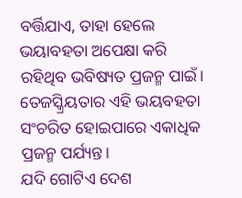ବର୍ତ୍ତିଯାଏ, ତାହା ହେଲେ ଭୟାବହତା ଅପେକ୍ଷା କରି ରହିଥିବ ଭବିଷ୍ୟତ ପ୍ରଜନ୍ମ ପାଇଁ। ତେଜସ୍କ୍ରିୟତାର ଏହି ଭୟବହତା ସଂଚରିତ ହୋଇପାରେ ଏକାଧିକ ପ୍ରଜନ୍ମ ପର୍ଯ୍ୟନ୍ତ।
ଯଦି ଗୋଟିଏ ଦେଶ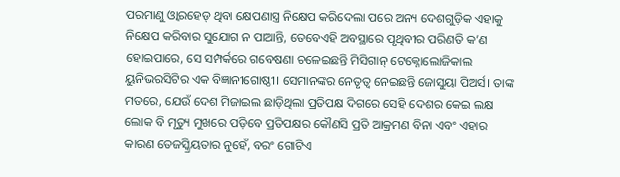ପରମାଣୁ ଓ୍ବାରହେଡ୍ ଥିବା କ୍ଷେପଣାସ୍ତ୍ର ନିକ୍ଷେପ କରିଦେଲା ପରେ ଅନ୍ୟ ଦେଶଗୁଡ଼ିକ ଏହାକୁ ନିକ୍ଷେପ କରିବାର ସୁଯୋଗ ନ ପାଆନ୍ତି, ତେବେଏହି ଅବସ୍ଥାରେ ପୃଥିବୀର ପରିଣତି କ’ଣ ହୋଇପାରେ, ସେ ସମ୍ପର୍କରେ ଗବେଷଣା ଚଳେଇଛନ୍ତି ମିସିଗାନ୍ ଟେକ୍ନୋଲୋଜିକାଲ ୟୁନିଭରସିଟିର ଏକ ବିଜ୍ଞାନୀଗୋଷ୍ଠୀ। ସେମାନଙ୍କର ନେତୃତ୍ୱ ନେଇଛନ୍ତି ଜୋସୁୟା ପିଅର୍ସ। ତାଙ୍କ ମତରେ, ଯେଉଁ ଦେଶ ମିଜାଇଲ ଛାଡ଼ିଥିଲା ପ୍ରତିପକ୍ଷ ଦିଗରେ ସେହି ଦେଶର କେଇ ଲକ୍ଷ ଲୋକ ବି ମୃତ୍ୟୁ ମୁଖରେ ପଡ଼ିବେ ପ୍ରତିପକ୍ଷର କୌଣସି ପ୍ରତି ଆକ୍ରମଣ ବିନା ଏବଂ ଏହାର କାରଣ ତେଜସ୍କ୍ରିୟତାର ନୁହେଁ, ବରଂ ଗୋଟିଏ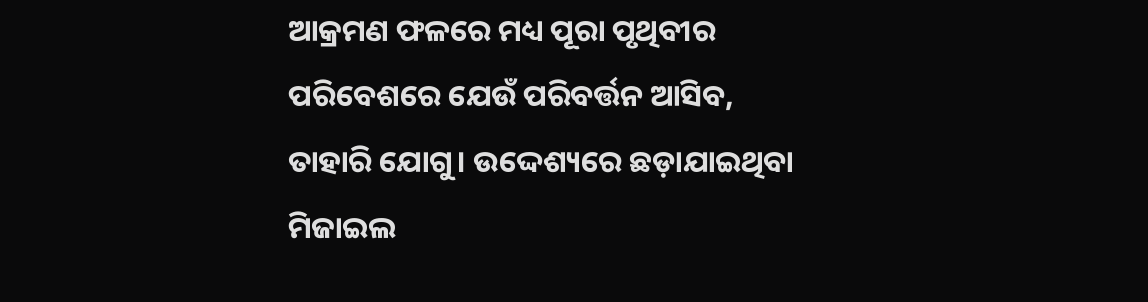ଆକ୍ରମଣ ଫଳରେ ମଧ୍ୟ ପୂରା ପୃଥିବୀର ପରିବେଶରେ ଯେଉଁ ପରିବର୍ତ୍ତନ ଆସିବ, ତାହାରି ଯୋଗୁ। ଉଦ୍ଦେଶ୍ୟରେ ଛଡ଼ାଯାଇଥିବା ମିଜାଇଲ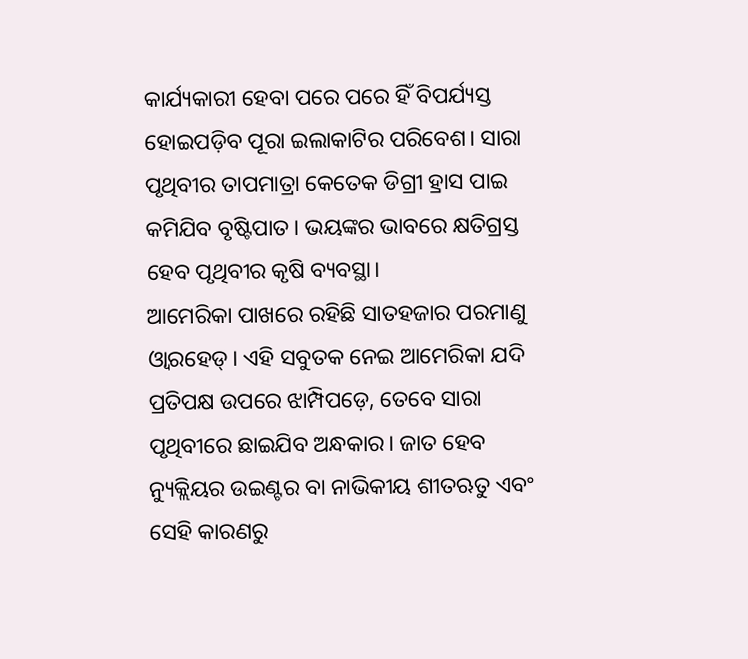କାର୍ଯ୍ୟକାରୀ ହେବା ପରେ ପରେ ହିଁ ବିପର୍ଯ୍ୟସ୍ତ ହୋଇପଡ଼ିବ ପୂରା ଇଲାକାଟିର ପରିବେଶ। ସାରା ପୃଥିବୀର ତାପମାତ୍ରା କେତେକ ଡିଗ୍ରୀ ହ୍ରାସ ପାଇ କମିଯିବ ବୃଷ୍ଟିପାତ। ଭୟଙ୍କର ଭାବରେ କ୍ଷତିଗ୍ରସ୍ତ ହେବ ପୃଥିବୀର କୃଷି ବ୍ୟବସ୍ଥା।
ଆମେରିକା ପାଖରେ ରହିଛି ସାତହଜାର ପରମାଣୁ ଓ୍ବାରହେଡ୍। ଏହି ସବୁତକ ନେଇ ଆମେରିକା ଯଦି ପ୍ରତିପକ୍ଷ ଉପରେ ଝାମ୍ପିପଡ଼େ, ତେବେ ସାରା ପୃଥିବୀରେ ଛାଇଯିବ ଅନ୍ଧକାର। ଜାତ ହେବ ନ୍ୟୁକ୍ଲିୟର ଉଇଣ୍ଟର ବା ନାଭିକୀୟ ଶୀତଋତୁ ଏବଂ ସେହି କାରଣରୁ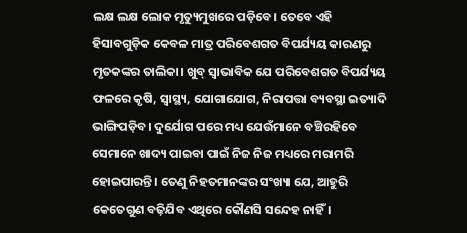ଲକ୍ଷ ଲକ୍ଷ ଲୋକ ମୃତ୍ୟୁମୁଖରେ ପଡ଼ିବେ। ତେବେ ଏହି ହିସାବଗୁଡ଼ିକ କେବଳ ମାତ୍ର ପରିବେଶଗତ ବିପର୍ଯ୍ୟୟ କାରଣରୁ ମୃତକଙ୍କର ତାଲିକା। ଖୁବ୍ ସ୍ବାଭାବିକ ଯେ ପରିବେଶଗତ ବିପର୍ଯ୍ୟୟ ଫଳରେ କୃଷି, ସ୍ବାସ୍ଥ୍ୟ, ଯୋଗାଯୋଗ, ନିରାପତ୍ତା ବ୍ୟବସ୍ଥା ଇତ୍ୟାଦି ଭାଙ୍ଗିପଡ଼ିବ। ଦୁର୍ଯୋଗ ପରେ ମଧ୍ୟ ଯେଉଁମାନେ ବଞ୍ଚିରହିବେ ସେମାନେ ଖାଦ୍ୟ ପାଇବା ପାଇଁ ନିଜ ନିଜ ମଧ୍ୟରେ ମରାମରି ହୋଇପାରନ୍ତି। ତେଣୁ ନିହତମାନଙ୍କର ସଂଖ୍ୟା ଯେ, ଆହୁରି କେତେଗୁଣ ବଢ଼ିଯିବ ଏଥିରେ କୌଣସି ସନ୍ଦେହ ନାହିଁ।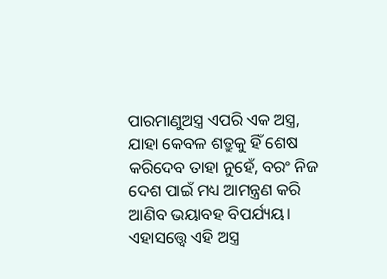ପାରମାଣୁଅସ୍ତ୍ର ଏପରି ଏକ ଅସ୍ତ୍ର, ଯାହା କେବଳ ଶତ୍ରୁକୁ ହିଁ ଶେଷ କରିଦେବ ତାହା ନୁହେଁ, ବରଂ ନିଜ ଦେଶ ପାଇଁ ମଧ୍ୟ ଆମନ୍ତ୍ରଣ କରି ଆଣିବ ଭୟାବହ ବିପର୍ଯ୍ୟୟ। ଏହାସତ୍ତ୍ୱେ ଏହି ଅସ୍ତ୍ର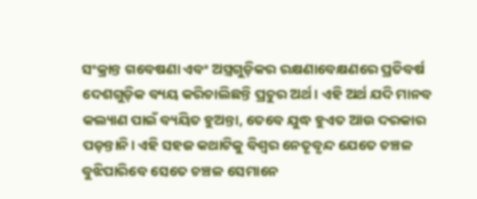ସଂକ୍ରାନ୍ତ ଗବେଷଣା ଏବଂ ଅସ୍ତ୍ରଗୁଡ଼ିକର ରକ୍ଷଣାବେକ୍ଷଣରେ ପ୍ରତିବର୍ଷ ଦେଶଗୁଡ଼ିକ ବ୍ୟୟ କରିଚାଲିଛନ୍ତି ପ୍ରଚୁର ଅର୍ଥ। ଏହି ଅର୍ଥ ଯଦି ମାନବ କଲ୍ୟାଣ ପାଇଁ ବ୍ୟୟିତ ହୁଅନ୍ତା, ତେବେ ଯୁଦ୍ଧ ହୁଏତ ଆଉ ଦରକାର ପଡ଼ନ୍ତାନି। ଏହି ସହଜ କଥାଟିକୁ ବିଶ୍ୱର ନେତୃବୃନ୍ଦ ଯେତେ ଚଞ୍ଚଳ ବୁଝିପାରିବେ ସେତେ ଚଞ୍ଚଳ ସେମାନେ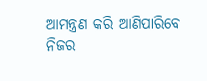ଆମନ୍ତ୍ରଣ କରି ଆଣିପାରିବେ ନିଜର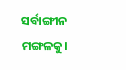ସର୍ବାଙ୍ଗୀନ ମଙ୍ଗଳକୁ।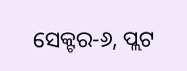ସେକ୍ଟର-୬, ପ୍ଲଟ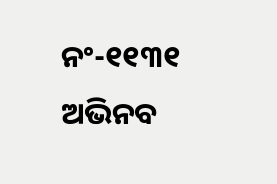ନଂ-୧୧୩୧
ଅଭିନବ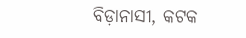ବିଡ଼ାନାସୀ, କଟକ